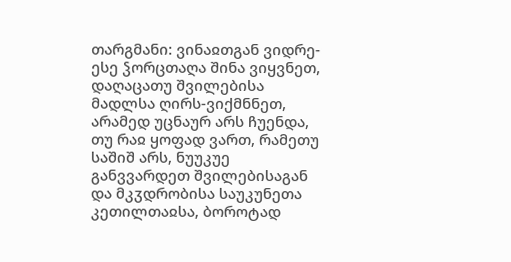თარგმანი: ვინაჲთგან ვიდრე-ესე ჴორცთაღა შინა ვიყვნეთ, დაღაცათუ შვილებისა მადლსა ღირს-ვიქმნნეთ, არამედ უცნაურ არს ჩუენდა, თუ რაჲ ყოფად ვართ, რამეთუ საშიშ არს, ნუუკუე განვვარდეთ შვილებისაგან და მკჳდრობისა საუკუნეთა კეთილთაჲსა, ბოროტად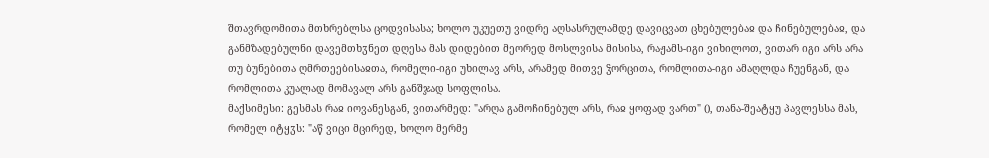შთავრდომითა მთხრებლსა ცოდვისასა; ხოლო უკუეთუ ვიდრე აღსასრულამდე დავიცვათ ცხებულებაჲ და ჩინებულებაჲ, და განმზადებულნი დავემთხჳნეთ დღესა მას დიდებით მეორედ მოსლვისა მისისა, რაჟამს-იგი ვიხილოთ, ვითარ იგი არს არა თუ ბუნებითა ღმრთეებისაჲთა, რომელი-იგი უხილავ არს, არამედ მითვე ჴორცითა, რომლითა-იგი ამაღლდა ჩუენგან, და რომლითა კუალად მომავალ არს განშჯად სოფლისა.
მაქსიმესი: გესმას რაჲ იოვანესგან, ვითარმედ: "არღა გამოჩინებულ არს, რაჲ ყოფად ვართ" (), თანა-შეატყუ პავლესსა მას, რომელ იტყჳს: "აწ ვიცი მცირედ, ხოლო მერმე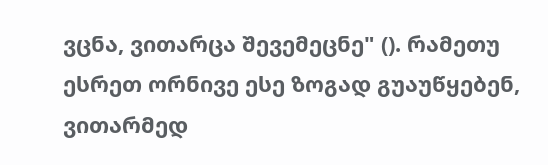ვცნა, ვითარცა შევემეცნე" (). რამეთუ ესრეთ ორნივე ესე ზოგად გუაუწყებენ, ვითარმედ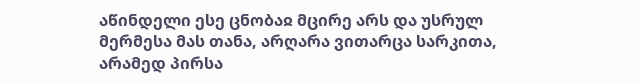აწინდელი ესე ცნობაჲ მცირე არს და უსრულ მერმესა მას თანა, არღარა ვითარცა სარკითა, არამედ პირსა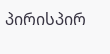პირისპირ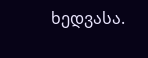ხედვასა.